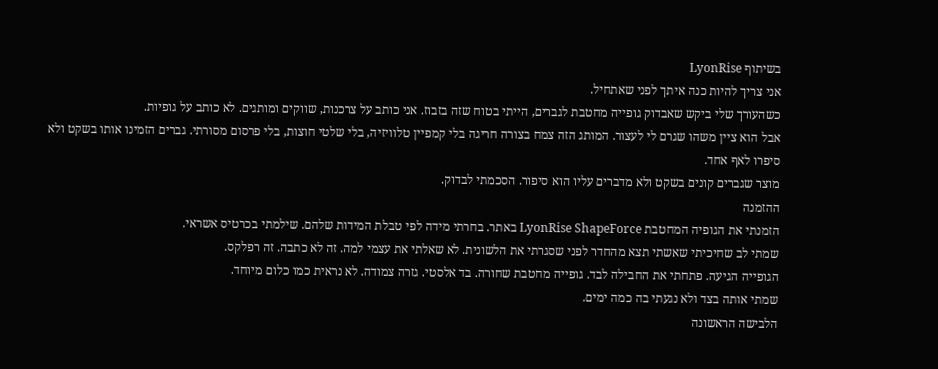בשיתוף LyonRise
אני צריך להיות כנה איתך לפני שאתחיל.
כשהעורך שלי ביקש שאבדוק גופייה מחטבת לגברים, הייתי בטוח שזה בזבוז. אני כותב על צרכנות, שווקים ומותגים. לא כותב על גופיות.
אבל הוא ציין משהו שגרם לי לעצור. המותג הזה צמח בצורה חריגה בלי קמפיין טלוויזיה, בלי שלטי חוצות, בלי פרסום מסורתי. גברים הזמינו אותו בשקט ולא סיפרו לאף אחד.
מוצר שגברים קונים בשקט ולא מדברים עליו הוא סיפור. הסכמתי לבדוק.
ההזמנה
הזמנתי את הגופיה המחטבת LyonRise ShapeForce באתר. בחרתי מידה לפי טבלת המידות שלהם. שילמתי בכרטיס אשראי.
שמתי לב שחיכיתי שאשתי תצא מהחדר לפני שסגרתי את הלשונית. לא שאלתי את עצמי למה. זה לא כתבה. זה רפלקס.
הגופייה הגיעה. פתחתי את החבילה לבד. גופייה מחטבת שחורה. בד אלסטי. גזרה צמודה. לא נראית כמו כלום מיוחד.
שמתי אותה בצד ולא נגעתי בה כמה ימים.
הלבישה הראשונה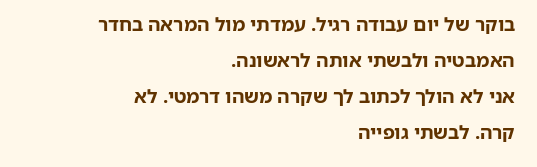בוקר של יום עבודה רגיל. עמדתי מול המראה בחדר האמבטיה ולבשתי אותה לראשונה.
אני לא הולך לכתוב לך שקרה משהו דרמטי. לא קרה. לבשתי גופייה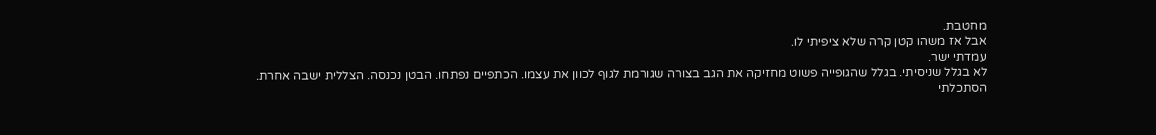מחטבת.
אבל אז משהו קטן קרה שלא ציפיתי לו.
עמדתי ישר.
לא בגלל שניסיתי. בגלל שהגופייה פשוט מחזיקה את הגב בצורה שגורמת לגוף לכוון את עצמו. הכתפיים נפתחו. הבטן נכנסה. הצללית ישבה אחרת.
הסתכלתי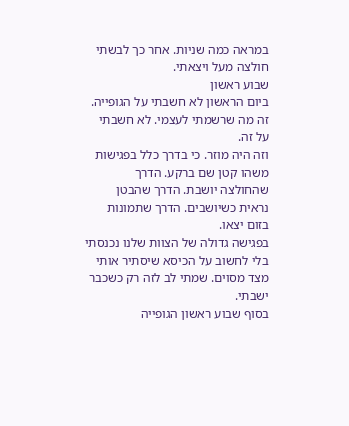במראה כמה שניות. אחר כך לבשתי חולצה מעל ויצאתי.
שבוע ראשון
ביום הראשון לא חשבתי על הגופייה. זה מה שרשמתי לעצמי. לא חשבתי על זה.
וזה היה מוזר. כי בדרך כלל בפגישות משהו קטן שם ברקע. הדרך שהחולצה יושבת. הדרך שהבטן נראית כשיושבים. הדרך שתמונות בזום יצאו.
בפגישה גדולה של הצוות שלנו נכנסתי בלי לחשוב על הכיסא שיסתיר אותי מצד מסוים. שמתי לב לזה רק כשכבר ישבתי.
בסוף שבוע ראשון הגופייה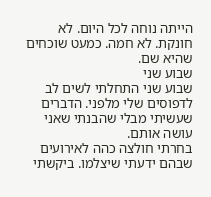הייתה נוחה לכל היום. לא חונקת. לא חמה. כמעט שוכחים שהיא שם.
שבוע שני
שבוע שני התחלתי לשים לב לדפוסים שלי מלפני. הדברים שעשיתי מבלי שהבנתי שאני עושה אותם.
בחרתי חולצה כהה לאירועים שבהם ידעתי שיצלמו. ביקשתי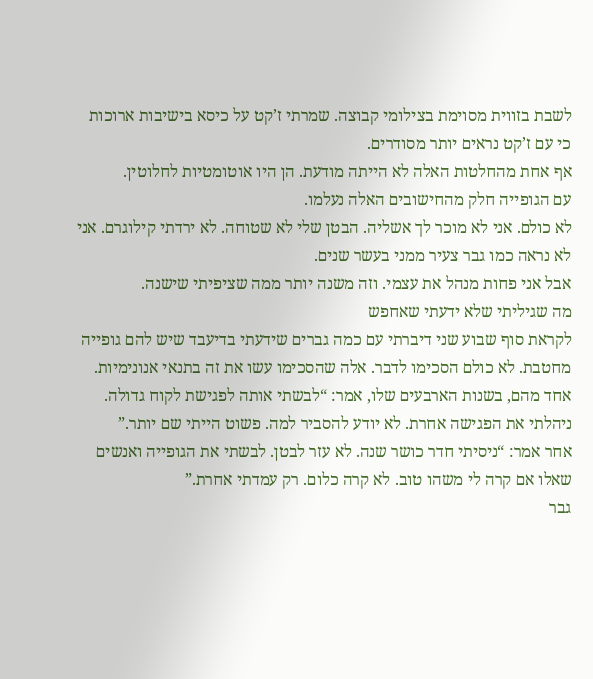לשבת בזווית מסוימת בצילומי קבוצה. שמרתי ז’קט על כיסא בישיבות ארוכות כי עם ז’קט נראים יותר מסודרים.
אף אחת מהחלטות האלה לא הייתה מודעת. הן היו אוטומטיות לחלוטין.
עם הגופייה חלק מהחישובים האלה נעלמו.
לא כולם. אני לא מוכר לך אשליה. הבטן שלי לא שטוחה. לא ירדתי קילוגרם. אני לא נראה כמו גבר צעיר ממני בעשר שנים.
אבל אני פחות מנהל את עצמי. וזה משנה יותר ממה שציפיתי שישנה.
מה שגיליתי שלא ידעתי שאחפש
לקראת סוף שבוע שני דיברתי עם כמה גברים שידעתי בדיעבד שיש להם גופייה מחטבת. לא כולם הסכימו לדבר. אלה שהסכימו עשו את זה בתנאי אנונימיות.
אחד מהם, בשנות הארבעים שלו, אמר: “לבשתי אותה לפגישת לקוח גדולה. ניהלתי את הפגישה אחרת. לא יודע להסביר למה. פשוט הייתי שם יותר.”
אחר אמר: “ניסיתי חדר כושר שנה. לא עזר לבטן. לבשתי את הגופייה ואנשים שאלו אם קרה לי משהו טוב. לא קרה כלום. רק עמדתי אחרת.”
גבר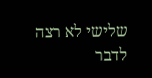שלישי לא רצה לדבר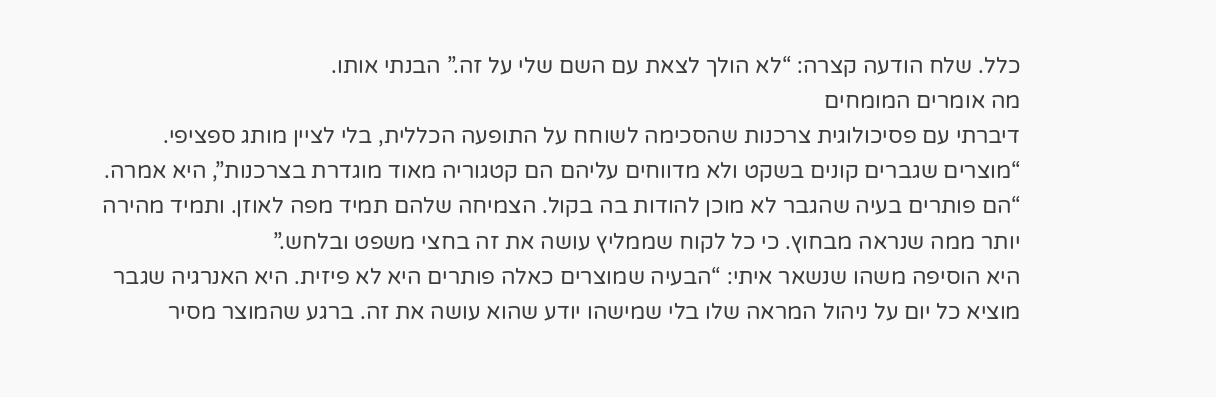כלל. שלח הודעה קצרה: “לא הולך לצאת עם השם שלי על זה.” הבנתי אותו.
מה אומרים המומחים
דיברתי עם פסיכולוגית צרכנות שהסכימה לשוחח על התופעה הכללית, בלי לציין מותג ספציפי.
“מוצרים שגברים קונים בשקט ולא מדווחים עליהם הם קטגוריה מאוד מוגדרת בצרכנות”, היא אמרה. “הם פותרים בעיה שהגבר לא מוכן להודות בה בקול. הצמיחה שלהם תמיד מפה לאוזן. ותמיד מהירה יותר ממה שנראה מבחוץ. כי כל לקוח שממליץ עושה את זה בחצי משפט ובלחש.”
היא הוסיפה משהו שנשאר איתי: “הבעיה שמוצרים כאלה פותרים היא לא פיזית. היא האנרגיה שגבר מוציא כל יום על ניהול המראה שלו בלי שמישהו יודע שהוא עושה את זה. ברגע שהמוצר מסיר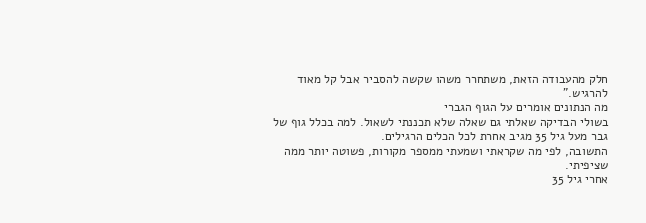חלק מהעבודה הזאת, משתחרר משהו שקשה להסביר אבל קל מאוד להרגיש.”
מה הנתונים אומרים על הגוף הגברי
בשולי הבדיקה שאלתי גם שאלה שלא תכננתי לשאול. למה בכלל גוף של גבר מעל גיל 35 מגיב אחרת לכל הכלים הרגילים.
התשובה, לפי מה שקראתי ושמעתי ממספר מקורות, פשוטה יותר ממה שציפיתי.
אחרי גיל 35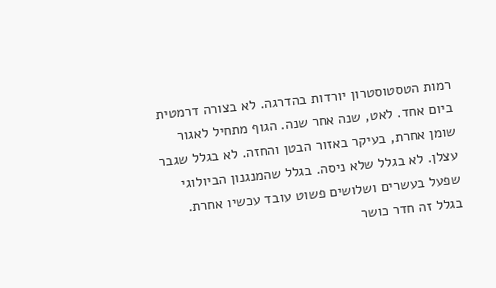רמות הטסטוסטרון יורדות בהדרגה. לא בצורה דרמטית ביום אחד. לאט, שנה אחר שנה. הגוף מתחיל לאגור שומן אחרת, בעיקר באזור הבטן והחזה. לא בגלל שגבר עצלן. לא בגלל שלא ניסה. בגלל שהמנגנון הביולוגי שפעל בעשרים ושלושים פשוט עובד עכשיו אחרת.
בגלל זה חדר כושר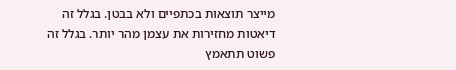מייצר תוצאות בכתפיים ולא בבטן. בגלל זה דיאטות מחזירות את עצמן מהר יותר. בגלל זה פשוט תתאמץ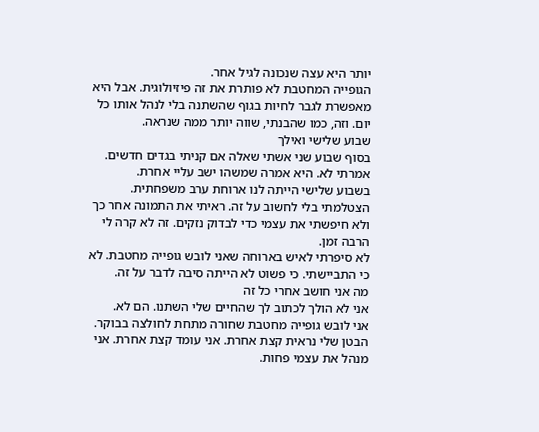יותר היא עצה שנכונה לגיל אחר.
הגופייה המחטבת לא פותרת את זה פיזיולוגית. אבל היא מאפשרת לגבר לחיות בגוף שהשתנה בלי לנהל אותו כל יום. וזה, כמו שהבנתי, שווה יותר ממה שנראה.
שבוע שלישי ואילך
בסוף שבוע שני אשתי שאלה אם קניתי בגדים חדשים. אמרתי לא. היא אמרה שמשהו ישב עליי אחרת.
בשבוע שלישי הייתה לנו ארוחת ערב משפחתית. הצטלמתי בלי לחשוב על זה. ראיתי את התמונה אחר כך ולא חיפשתי את עצמי כדי לבדוק נזקים. זה לא קרה לי הרבה זמן.
לא סיפרתי לאיש בארוחה שאני לובש גופייה מחטבת. לא כי התביישתי. כי פשוט לא הייתה סיבה לדבר על זה.
מה אני חושב אחרי כל זה
אני לא הולך לכתוב לך שהחיים שלי השתנו. הם לא.
אני לובש גופייה מחטבת שחורה מתחת לחולצה בבוקר. הבטן שלי נראית קצת אחרת. אני עומד קצת אחרת. אני מנהל את עצמי פחות.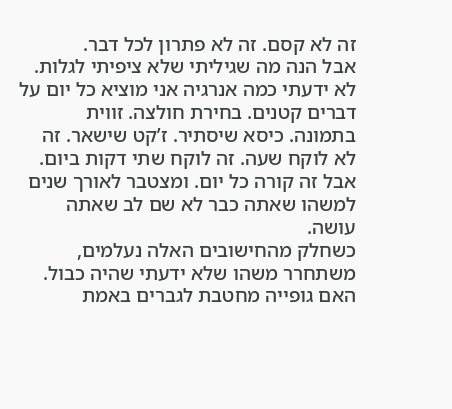זה לא קסם. זה לא פתרון לכל דבר.
אבל הנה מה שגיליתי שלא ציפיתי לגלות.
לא ידעתי כמה אנרגיה אני מוציא כל יום על דברים קטנים. בחירת חולצה. זווית בתמונה. כיסא שיסתיר. ז’קט שישאר. זה לא לוקח שעה. זה לוקח שתי דקות ביום. אבל זה קורה כל יום. ומצטבר לאורך שנים למשהו שאתה כבר לא שם לב שאתה עושה.
כשחלק מהחישובים האלה נעלמים, משתחרר משהו שלא ידעתי שהיה כבול.
האם גופייה מחטבת לגברים באמת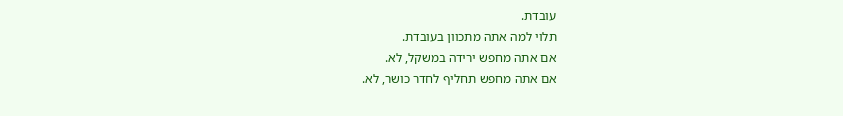עובדת.
תלוי למה אתה מתכוון בעובדת.
אם אתה מחפש ירידה במשקל, לא.
אם אתה מחפש תחליף לחדר כושר, לא.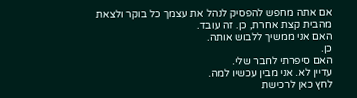אם אתה מחפש להפסיק לנהל את עצמך כל בוקר ולצאת מהבית קצת אחרת, כן. זה עובד.
האם אני ממשיך ללבוש אותה.
כן.
האם סיפרתי לחבר שלי.
עדיין לא. אני מבין עכשיו למה.
לחץ כאן לרכישת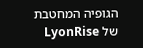הגופיה המחטבת של LyonRise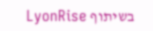בשיתוף LyonRise